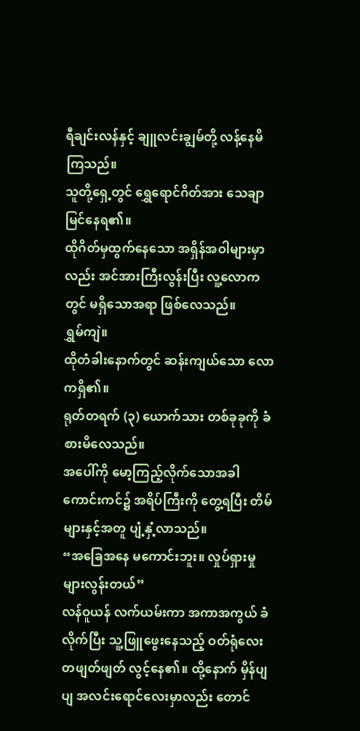ရီချင်းလန်နှင့် ချူလင်းချွမ်တို့ လန့်နေမိကြသည်။
သူတို့ရှေ့တွင် ရွှေရောင်ဂိတ်အား သေချာ မြင်နေရ၏။
ထိုဂိတ်မှထွက်နေသော အရှိန်အဝါများမှာလည်း အင်အားကြီးလွန်းပြီး လူ့လောကတွင် မရှိသောအရာ ဖြစ်လေသည်။
ရွှမ်ကျဲ။
ထိုတံခါးနောက်တွင် ဆန်းကျယ်သော လောကရှိ၏။
ရုတ်တရက် (၃) ယောက်သား တစ်ခုခုကို ခံစားမိလေသည်။
အပေါ်ကို မော့ကြည့်လိုက်သောအခါ ကောင်းကင်၌ အရိပ်ကြီးကို တွေ့ရပြီး တိမ်များနှင့်အတူ ပျံ့နှံ့လာသည်။
“အခြေအနေ မကောင်းဘူး။ လှုပ်ရှားမှု များလွန်းတယ်”
လန်ဝူယန် လက်ယမ်းကာ အကာအကွယ် ခံလိုက်ပြီး သူ့ဖြူဖွေးနေသည့် ဝတ်ရုံလေး တဖျတ်ဖျတ် လွင့်နေ၏။ ထို့နောက် မှိန်ပျပျ အလင်းရောင်လေးမှာလည်း တောင်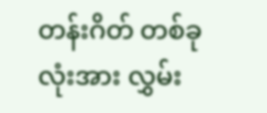တန်းဂိတ် တစ်ခုလုံးအား လွှမ်း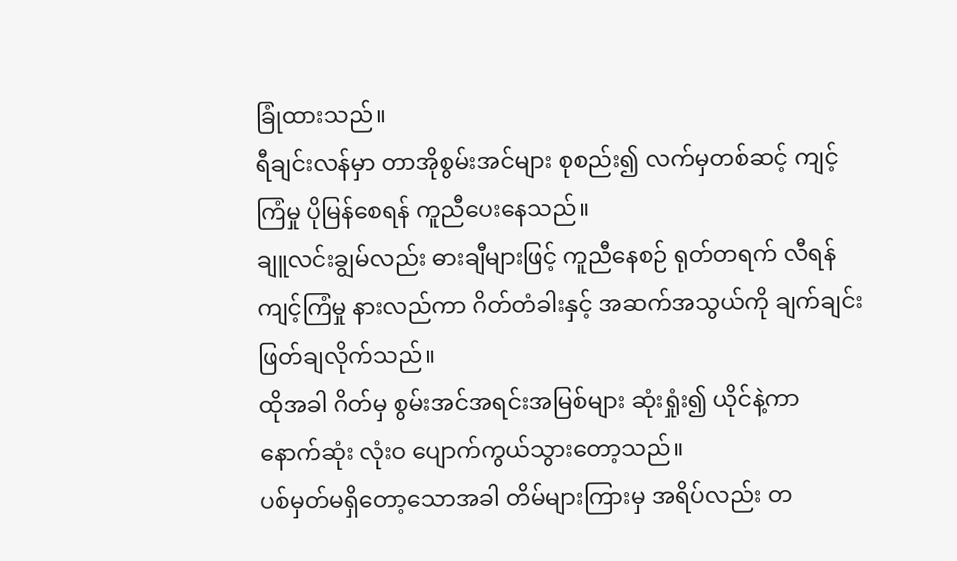ခြုံထားသည်။
ရီချင်းလန်မှာ တာအိုစွမ်းအင်များ စုစည်း၍ လက်မှတစ်ဆင့် ကျင့်ကြံမှု ပိုမြန်စေရန် ကူညီပေးနေသည်။
ချူလင်းချွမ်လည်း ဓားချီများဖြင့် ကူညီနေစဉ် ရုတ်တရက် လီရန် ကျင့်ကြံမှု နားလည်ကာ ဂိတ်တံခါးနှင့် အဆက်အသွယ်ကို ချက်ချင်း ဖြတ်ချလိုက်သည်။
ထိုအခါ ဂိတ်မှ စွမ်းအင်အရင်းအမြစ်များ ဆုံးရှုံး၍ ယိုင်နဲ့ကာ နောက်ဆုံး လုံးဝ ပျောက်ကွယ်သွားတော့သည်။
ပစ်မှတ်မရှိတော့သောအခါ တိမ်များကြားမှ အရိပ်လည်း တ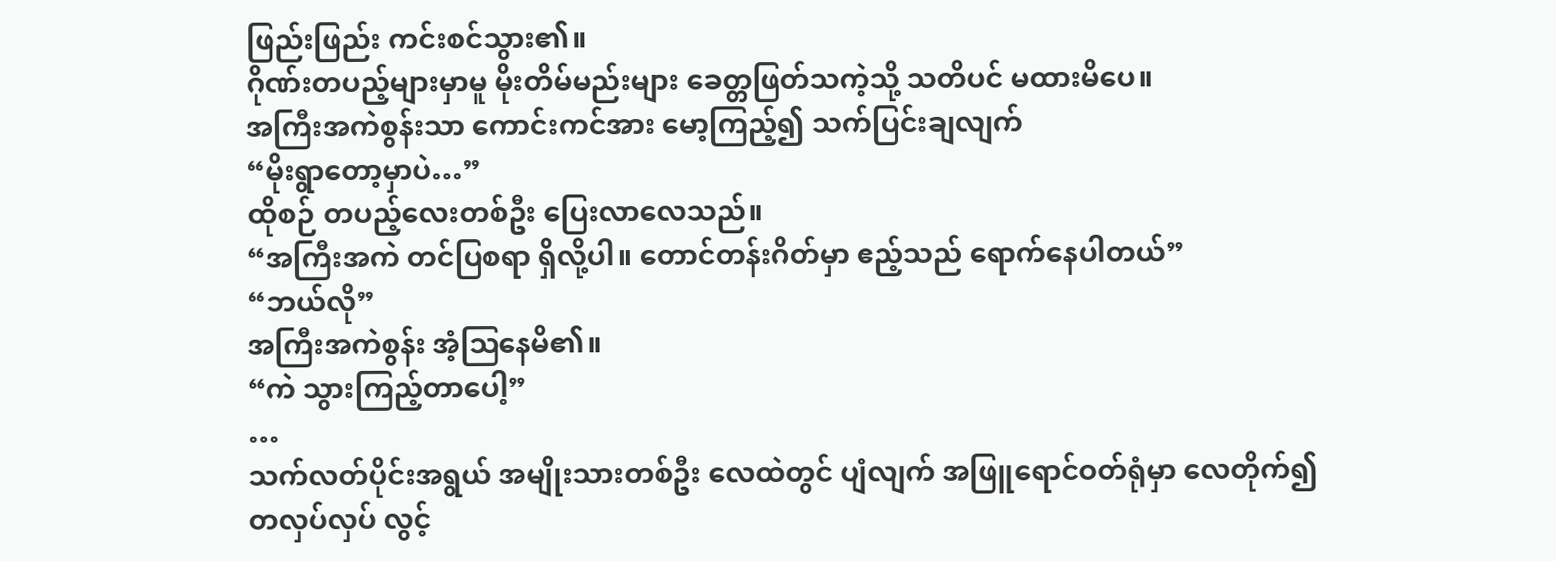ဖြည်းဖြည်း ကင်းစင်သွား၏။
ဂိုဏ်းတပည့်များမှာမူ မိုးတိမ်မည်းများ ခေတ္တဖြတ်သကဲ့သို့ သတိပင် မထားမိပေ။
အကြီးအကဲစွန်းသာ ကောင်းကင်အား မော့ကြည့်၍ သက်ပြင်းချလျက်
“မိုးရွာတော့မှာပဲ…”
ထိုစဉ် တပည့်လေးတစ်ဦး ပြေးလာလေသည်။
“အကြီးအကဲ တင်ပြစရာ ရှိလို့ပါ။ တောင်တန်းဂိတ်မှာ ဧည့်သည် ရောက်နေပါတယ်”
“ဘယ်လို”
အကြီးအကဲစွန်း အံ့ဩနေမိ၏။
“ကဲ သွားကြည့်တာပေါ့”
…
သက်လတ်ပိုင်းအရွယ် အမျိုးသားတစ်ဦး လေထဲတွင် ပျံလျက် အဖြူရောင်ဝတ်ရုံမှာ လေတိုက်၍ တလှပ်လှပ် လွင့်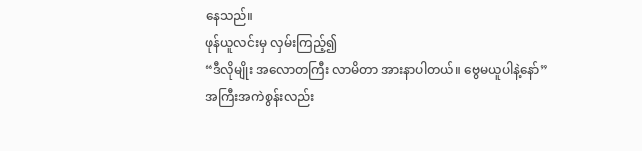နေသည်။
ဖုန်ယူလင်းမှ လှမ်းကြည့်၍
“ဒီလိုမျိုး အလောတကြီး လာမိတာ အားနာပါတယ်။ ဗွေမယူပါနဲ့နော်”
အကြီးအကဲစွန်းလည်း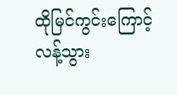ထိုမြင်ကွင်းကြောင့် လန့်သွား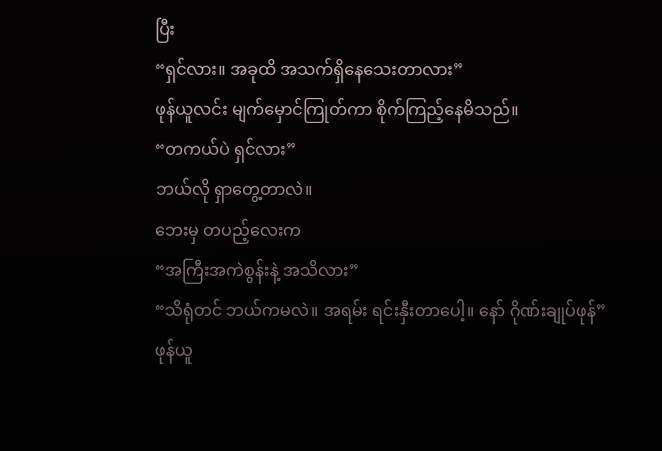ပြီး
“ရှင်လား။ အခုထိ အသက်ရှိနေသေးတာလား”
ဖုန်ယူလင်း မျက်မှောင်ကြုတ်ကာ စိုက်ကြည့်နေမိသည်။
“တကယ်ပဲ ရှင်လား”
ဘယ်လို ရှာတွေ့တာလဲ။
ဘေးမှ တပည့်လေးက
“အကြီးအကဲစွန်းနဲ့ အသိလား”
“သိရုံတင် ဘယ်ကမလဲ။ အရမ်း ရင်းနှီးတာပေါ့။ နော် ဂိုဏ်းချုပ်ဖုန်”
ဖုန်ယူ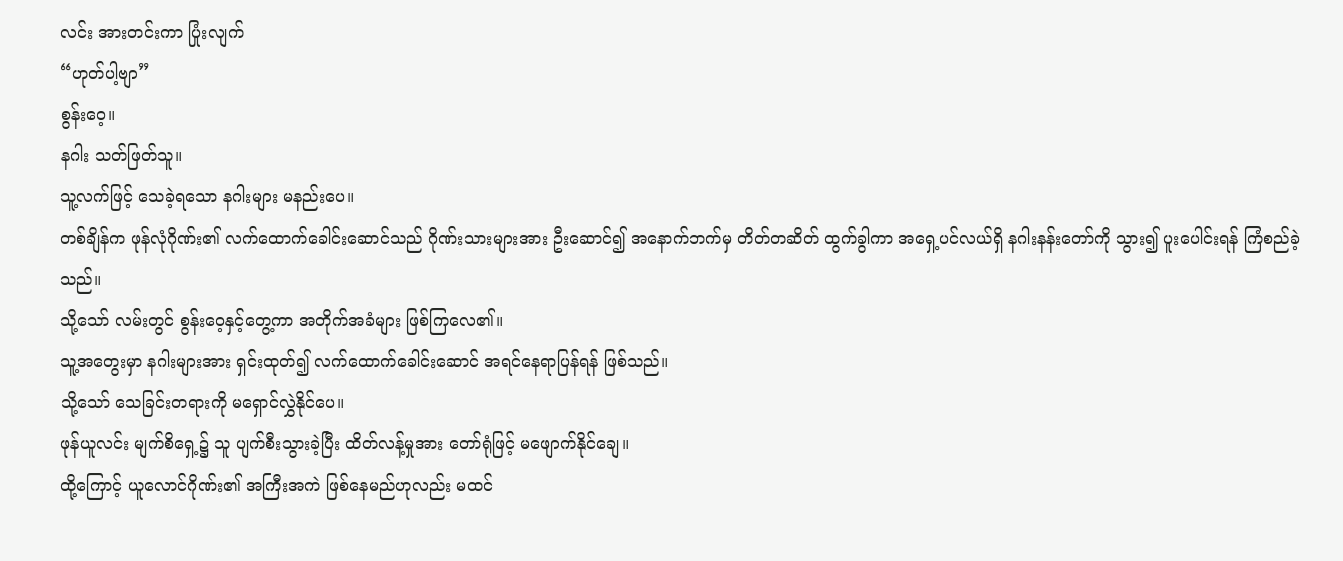လင်း အားတင်းကာ ပြုံးလျက်
“ဟုတ်ပါ့ဗျာ”
စွန်းဝေ့။
နဂါး သတ်ဖြတ်သူ။
သူ့လက်ဖြင့် သေခဲ့ရသော နဂါးများ မနည်းပေ။
တစ်ချိန်က ဖုန်လုံဂိုဏ်း၏ လက်ထောက်ခေါင်းဆောင်သည် ဂိုဏ်းသားများအား ဦးဆောင်၍ အနောက်ဘက်မှ တိတ်တဆိတ် ထွက်ခွါကာ အရှေ့ပင်လယ်ရှိ နဂါးနန်းတော်ကို သွား၍ ပူးပေါင်းရန် ကြံစည်ခဲ့သည်။
သို့သော် လမ်းတွင် စွန်းဝေ့နှင့်တွေ့ကာ အတိုက်အခံများ ဖြစ်ကြလေ၏။
သူ့အတွေးမှာ နဂါးများအား ရှင်းထုတ်၍ လက်ထောက်ခေါင်းဆောင် အရင်နေရာပြန်ရန် ဖြစ်သည်။
သို့သော် သေခြင်းတရားကို မရှောင်လွှဲနိုင်ပေ။
ဖုန်ယူလင်း မျက်စိရှေ့၌ သူ ပျက်စီးသွားခဲ့ပြီး ထိတ်လန့်မှုအား တော်ရုံဖြင့် မဖျောက်နိုင်ချေ။
ထို့ကြောင့် ယူလောင်ဂိုဏ်း၏ အကြီးအကဲ ဖြစ်နေမည်ဟုလည်း မထင်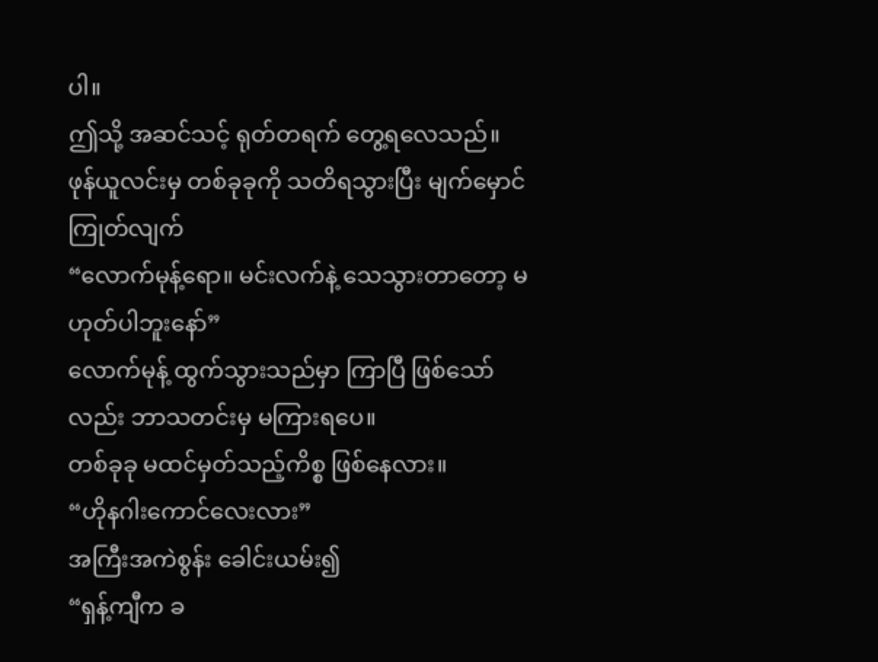ပါ။
ဤသို့ အဆင်သင့် ရုတ်တရက် တွေ့ရလေသည်။
ဖုန်ယူလင်းမှ တစ်ခုခုကို သတိရသွားပြီး မျက်မှောင်ကြုတ်လျက်
“လောက်မုန့်ရော။ မင်းလက်နဲ့ သေသွားတာတော့ မဟုတ်ပါဘူးနော်”
လောက်မုန့် ထွက်သွားသည်မှာ ကြာပြီ ဖြစ်သော်လည်း ဘာသတင်းမှ မကြားရပေ။
တစ်ခုခု မထင်မှတ်သည့်ကိစ္စ ဖြစ်နေလား။
“ဟိုနဂါးကောင်လေးလား”
အကြီးအကဲစွန်း ခေါင်းယမ်း၍
“ရှန့်ကျီက ခ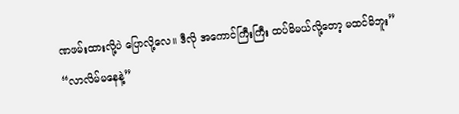ဏဖမ်းထားလို့ပဲ ပြောလို့လေ။ ဒီလို အကောင်ကြီးကြီး ထပ်မိမယ်လို့တော့ မထင်မိဘူး”
“လာလိမ်မနေနဲ့”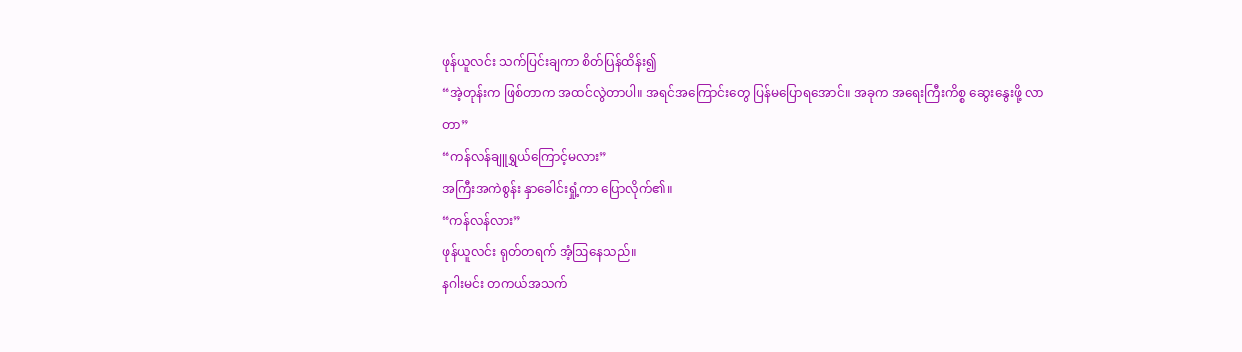ဖုန်ယူလင်း သက်ပြင်းချကာ စိတ်ပြန်ထိန်း၍
“အဲ့တုန်းက ဖြစ်တာက အထင်လွဲတာပါ။ အရင်အကြောင်းတွေ ပြန်မပြောရအောင်။ အခုက အရေးကြီးကိစ္စ ဆွေးနွေးဖို့ လာတာ”
“ကန်လန်ချူရွှယ်ကြောင့်မလား”
အကြီးအကဲစွန်း နှာခေါင်းရှုံ့ကာ ပြောလိုက်၏။
“ကန်လန်လား”
ဖုန်ယူလင်း ရုတ်တရက် အံ့ဩနေသည်။
နဂါးမင်း တကယ်အသက်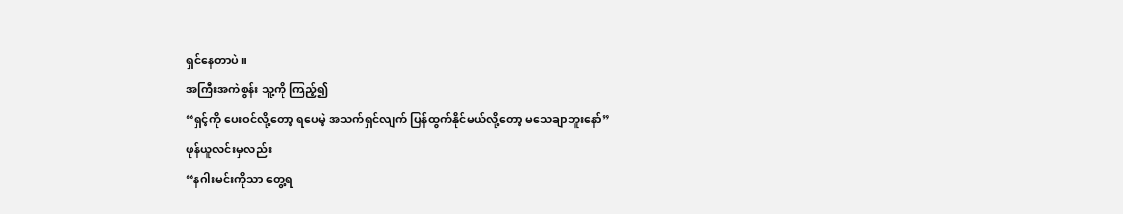ရှင်နေတာပဲ။
အကြီးအကဲစွန်း သူ့ကို ကြည့်၍
“ရှင့်ကို ပေးဝင်လို့တော့ ရပေမဲ့ အသက်ရှင်လျက် ပြန်ထွက်နိုင်မယ်လို့တော့ မသေချာဘူးနော်”
ဖုန်ယူလင်းမှလည်း
“နဂါးမင်းကိုသာ တွေ့ရ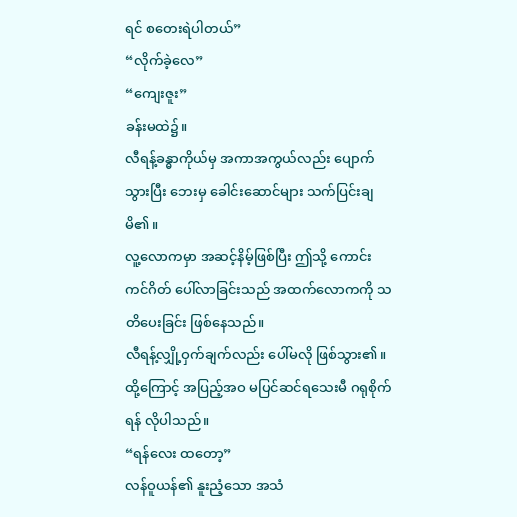ရင် စတေးရဲပါတယ်”
“လိုက်ခဲ့လေ”
“ကျေးဇူး”
ခန်းမထဲ၌။
လီရန့်ခန္ဓာကိုယ်မှ အကာအကွယ်လည်း ပျောက်သွားပြီး ဘေးမှ ခေါင်းဆောင်များ သက်ပြင်းချမိ၏။
လူ့လောကမှာ အဆင့်နိမ့်ဖြစ်ပြီး ဤသို့ ကောင်းကင်ဂိတ် ပေါ်လာခြင်းသည် အထက်လောကကို သတိပေးခြင်း ဖြစ်နေသည်။
လီရန့်လျှို့ဝှက်ချက်လည်း ပေါ်မလို ဖြစ်သွား၏။
ထို့ကြောင့် အပြည့်အဝ မပြင်ဆင်ရသေးမီ ဂရုစိုက်ရန် လိုပါသည်။
“ရန်လေး ထတော့”
လန်ဝူယန်၏ နူးညံ့သော အသံ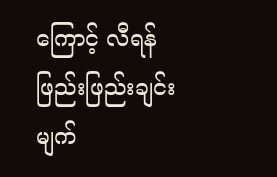ကြောင့် လီရန် ဖြည်းဖြည်းချင်း မျက်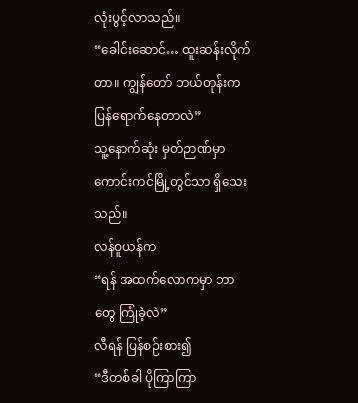လုံးပွင့်လာသည်။
“ခေါင်းဆောင်… ထူးဆန်းလိုက်တာ။ ကျွန်တော် ဘယ်တုန်းက ပြန်ရောက်နေတာလဲ”
သူ့နောက်ဆုံး မှတ်ဉာဏ်မှာ ကောင်းကင်မြို့တွင်သာ ရှိသေးသည်။
လန်ဝူယန်က
“ရန် အထက်လောကမှာ ဘာတွေ ကြုံခဲ့လဲ”
လီရန် ပြန်စဉ်းစား၍
“ဒီတစ်ခါ ပိုကြာကြာ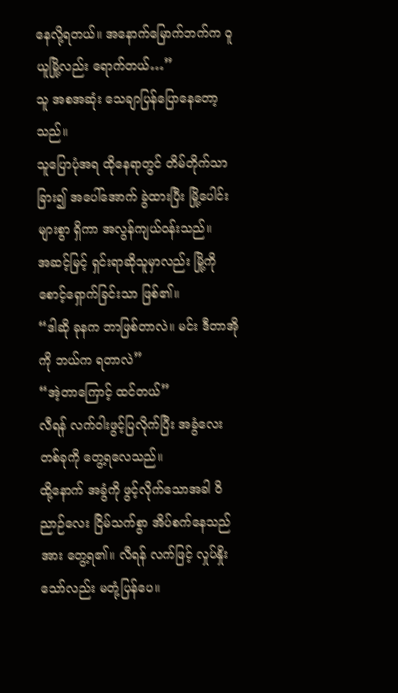နေလို့ရတယ်။ အနောက်မြောက်ဘက်က ဝူယူမြို့လည်း ရောက်တယ်…”
သူ အစအဆုံး သေချာပြန်ပြောနေတော့သည်။
သူပြောပုံအရ ထိုနေရာတွင် တိမ်တိုက်သာ ခြား၍ အပေါ်အောက် ခွဲထားပြီး မြို့ပေါင်းများစွာ ရှိကာ အလွန်ကျယ်ဝန်းသည်။
အဆင့်မြင့် ရှင်းရာဆိုသူမှာလည်း မြို့ကို စောင့်ရှောက်ခြင်းသာ ဖြစ်၏။
“ဒါဆို ခုနက ဘာဖြစ်တာလဲ။ မင်း ဒီတာအိုကို ဘယ်က ရတာလဲ”
“အဲ့တာကြောင့် ထင်တယ်”
လီရန် လက်ဝါးဖွင့်ပြလိုက်ပြီး အခွံလေးတစ်ခုကို တွေ့ရလေသည်။
ထို့နောက် အခွံကို ဖွင့်လိုက်သောအခါ ဝိညာဉ်လေး ငြိမ်သက်စွာ အိပ်စက်နေသည်အား တွေ့ရ၏။ လီရန် လက်ဖြင့် လှုပ်နှိုးသော်လည်း မတုံ့ပြန်ပေ။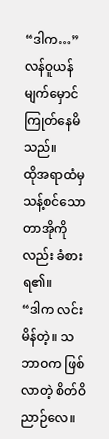“ဒါက…”
လန်ဝူယန် မျက်မှောင်ကြုတ်နေမိသည်။
ထိုအရာထံမှ သန့်စင်သော တာအိုကိုလည်း ခံစားရ၏။
“ဒါက လင်းမိန်တဲ့။ သဘာဝက ဖြစ်လာတဲ့ စိတ်ဝိညာဉ်လေ။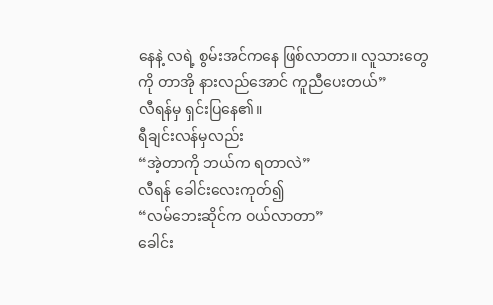နေနဲ့ လရဲ့ စွမ်းအင်ကနေ ဖြစ်လာတာ။ လူသားတွေကို တာအို နားလည်အောင် ကူညီပေးတယ်”
လီရန်မှ ရှင်းပြနေ၏။
ရီချင်းလန်မှလည်း
“အဲ့တာကို ဘယ်က ရတာလဲ”
လီရန် ခေါင်းလေးကုတ်၍
“လမ်ဘေးဆိုင်က ဝယ်လာတာ”
ခေါင်း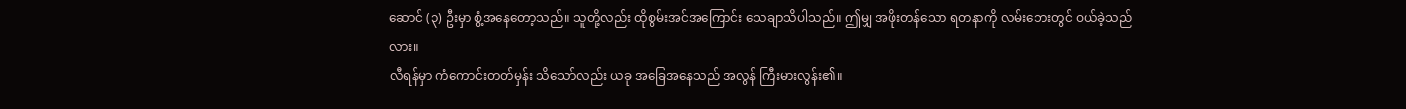ဆောင် (၃) ဦးမှာ စွံ့အနေတော့သည်။ သူတို့လည်း ထိုစွမ်းအင်အကြောင်း သေချာသိပါသည်။ ဤမျှ အဖိုးတန်သော ရတနာကို လမ်းဘေးတွင် ဝယ်ခဲ့သည်လား။
လီရန်မှာ ကံကောင်းတတ်မှန်း သိသော်လည်း ယခု အခြေအနေသည် အလွန် ကြီးမားလွန်း၏။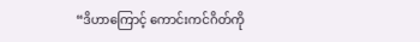“ဒိဟာကြောင့် ကောင်းကင်ဂိတ်ကို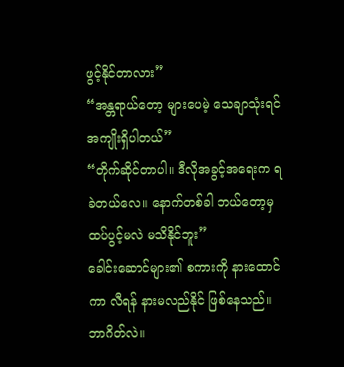ဖွင့်နိုင်တာလား”
“အန္တရာယ်တော့ များပေမဲ့ သေချာသုံးရင် အကျိုးရှိပါတယ်”
“တိုက်ဆိုင်တာပါ။ ဒီလိုအခွင့်အရေးက ရခဲတယ်လေ။ နောက်တစ်ခါ ဘယ်တော့မှ ထပ်ပွင့်မလဲ မသိနိုင်ဘူး”
ခေါင်းဆောင်များ၏ စကားကို နားထောင်ကာ လီရန် နားမလည်နိုင် ဖြစ်နေသည်။
ဘာဂိတ်လဲ။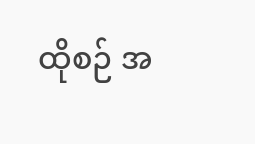ထိုစဉ် အ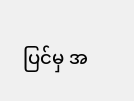ပြင်မှ အ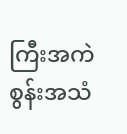ကြီးအကဲစွန်းအသံ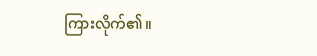ကြားလိုက်၏။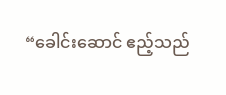“ခေါင်းဆောင် ဧည့်သည်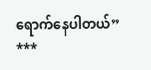ရောက်နေပါတယ်”
***